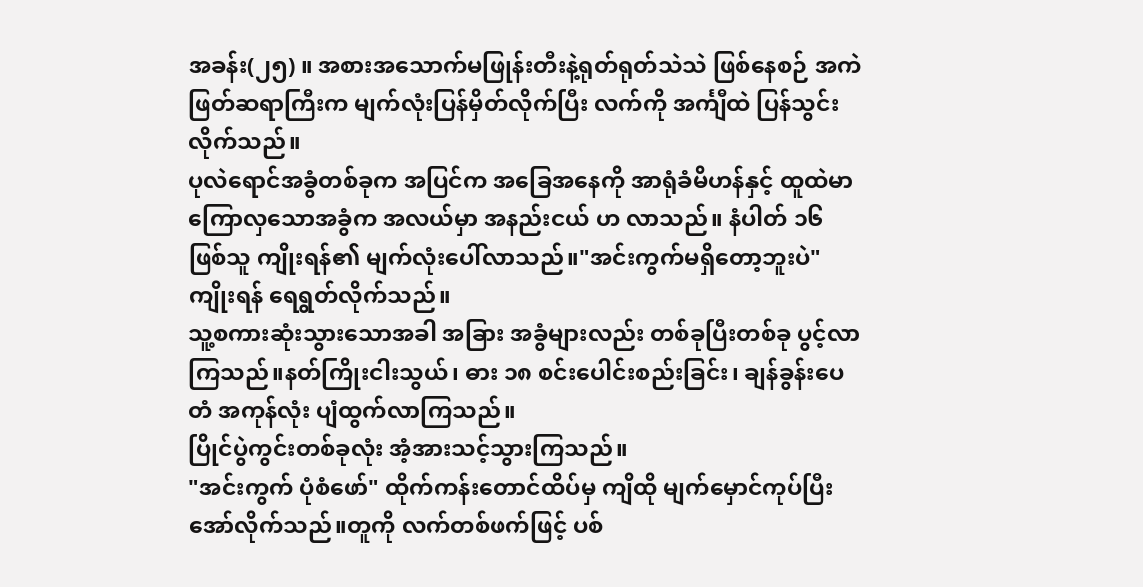အခန်း(၂၅) ။ အစားအသောက်မဖြုန်းတီးနဲ့ရုတ်ရုတ်သဲသဲ ဖြစ်နေစဉ် အကဲဖြတ်ဆရာကြီးက မျက်လုံးပြန်မှိတ်လိုက်ပြီး လက်ကို အင်္ကျီထဲ ပြန်သွင်းလိုက်သည်။
ပုလဲရောင်အခွံတစ်ခုက အပြင်က အခြေအနေကို အာရုံခံမိဟန်နှင့် ထူထဲမာကြောလှသောအခွံက အလယ်မှာ အနည်းငယ် ဟ လာသည်။ နံပါတ် ၁၆ ဖြစ်သူ ကျိုးရန်၏ မျက်လုံးပေါ်လာသည်။"အင်းကွက်မရှိတော့ဘူးပဲ" ကျိုးရန် ရေရွတ်လိုက်သည်။
သူ့စကားဆုံးသွားသောအခါ အခြား အခွံများလည်း တစ်ခုပြီးတစ်ခု ပွင့်လာကြသည်။နတ်ကြိုးငါးသွယ်၊ ဓား ၁၈ စင်းပေါင်းစည်းခြင်း၊ ချန်ခွန်းပေတံ အကုန်လုံး ပျံထွက်လာကြသည်။
ပြိုင်ပွဲကွင်းတစ်ခုလုံး အံ့အားသင့်သွားကြသည်။
"အင်းကွက် ပုံစံဖော်" ထိုက်ကန်းတောင်ထိပ်မှ ကျိထို မျက်မှောင်ကုပ်ပြီး အော်လိုက်သည်။တူကို လက်တစ်ဖက်ဖြင့် ပစ်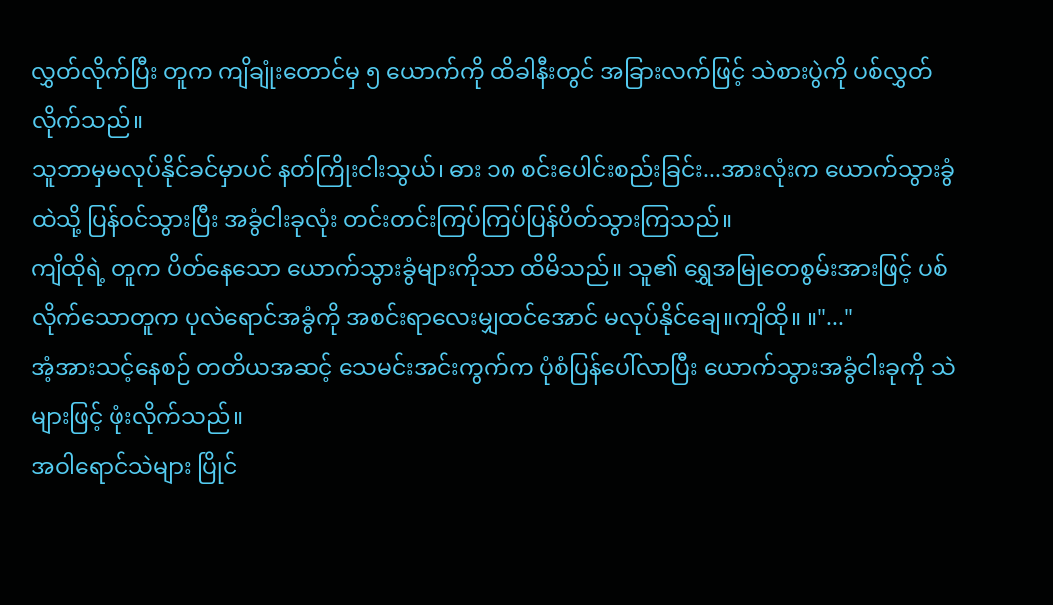လွှတ်လိုက်ပြီး တူက ကျိချုံးတောင်မှ ၅ ယောက်ကို ထိခါနီးတွင် အခြားလက်ဖြင့် သဲစားပွဲကို ပစ်လွှတ်လိုက်သည်။
သူဘာမှမလုပ်နိုင်ခင်မှာပင် နတ်ကြိုးငါးသွယ်၊ ဓား ၁၈ စင်းပေါင်းစည်းခြင်း...အားလုံးက ယောက်သွားခွံထဲသို့ ပြန်ဝင်သွားပြီး အခွံငါးခုလုံး တင်းတင်းကြပ်ကြပ်ပြန်ပိတ်သွားကြသည်။
ကျိထိုရဲ့ တူက ပိတ်နေသော ယောက်သွားခွံများကိုသာ ထိမိသည်။ သူ၏ ရွှေအမြုတေစွမ်းအားဖြင့် ပစ်လိုက်သောတူက ပုလဲရောင်အခွံကို အစင်းရာလေးမျှထင်အောင် မလုပ်နိုင်ချေ။ကျိထို။ ။"..."
အံ့အားသင့်နေစဉ် တတိယအဆင့် သေမင်းအင်းကွက်က ပုံစံပြန်ပေါ်လာပြီး ယောက်သွားအခွံငါးခုကို သဲများဖြင့် ဖုံးလိုက်သည်။
အဝါရောင်သဲများ ပြိုင်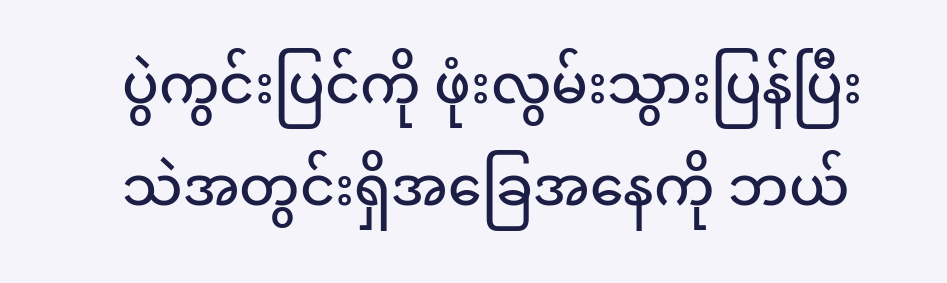ပွဲကွင်းပြင်ကို ဖုံးလွမ်းသွားပြန်ပြီး သဲအတွင်းရှိအခြေအနေကို ဘယ်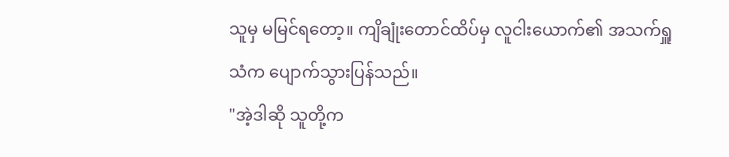သူမှ မမြင်ရတော့။ ကျိချုံးတောင်ထိပ်မှ လူငါးယောက်၏ အသက်ရှူသံက ပျောက်သွားပြန်သည်။
"အဲ့ဒါဆို သူတို့က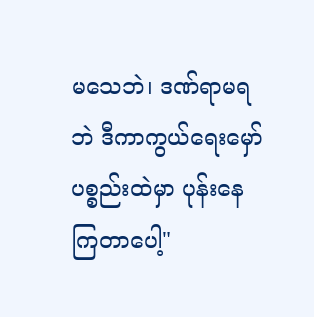မသေဘဲ၊ ဒဏ်ရာမရဘဲ ဒီကာကွယ်ရေးမှော်ပစ္စည်းထဲမှာ ပုန်းနေကြတာပေါ့"